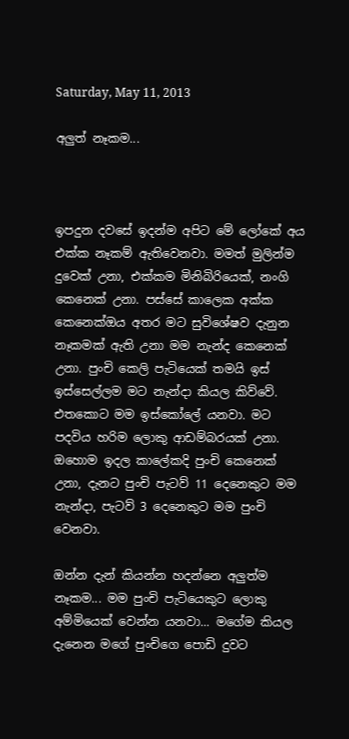Saturday, May 11, 2013

අලුත් නෑකම...



ඉපදුන දවසේ ඉදන්ම අපිට මේ ලෝකේ අය එක්ක නෑකම් ඇතිවෙනවා. මමත් මුලින්ම දුවෙක් උනා, එක්කම මිනිබිරියෙක්, නංගි කෙනෙක් උනා. පස්සේ කාලෙක අක්ක කෙනෙක්ඔය අතර මට සුවිශේෂව දැනුන නෑකමක් ඇති උනා මම නැන්ද කෙනෙක් උනා. පුංචි කෙලි පැටියෙක් තමයි ඉස් ඉස්සෙල්ලම මට නැන්දා කියල කිව්වේ. එතකොට මම ඉස්කෝලේ යනවා. මට පදවිය හරිම ලොකු ආඩම්බරයක් උනා. ඔහොම ඉදල කාලේකදි පුංචි කෙනෙක් උනා, දැනට පුංචි පැටව් 11 දෙනෙකුට මම නැන්දා, පැටව් 3 දෙනෙකුට මම පුංචි වෙනවා.

ඔන්න දැන් කියන්න හදන්නෙ අලුත්ම නෑකම... මම පුංචි පැටියෙකුට ලොකු අම්මියෙක් වෙන්න යනවා... මගේම කියල දැනෙන මගේ පුංචිගෙ පොඩි දුවට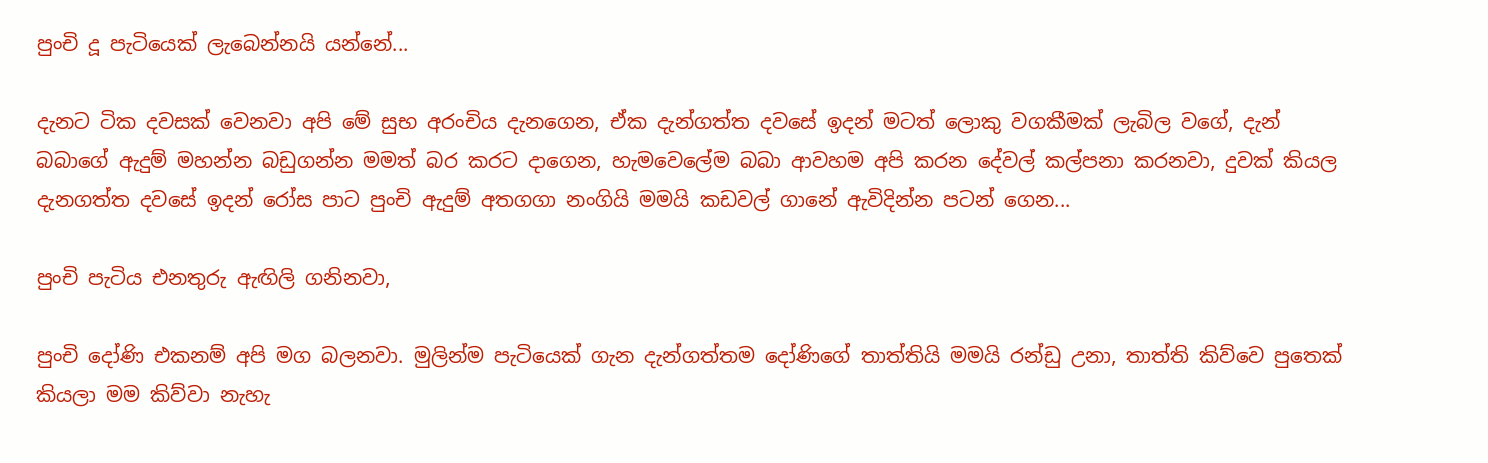පුංචි දූ පැටියෙක් ලැබෙන්නයි යන්නේ...

දැනට ටික දවසක් වෙනවා අපි මේ සුභ අරංචිය දැනගෙන, ඒක දැන්ගත්ත දවසේ ඉදන් මටත් ලොකු වගකීමක් ලැබිල වගේ, දැන් බබාගේ ඇදුම් මහන්න බඩුගන්න මමත් බර කරට දාගෙන, හැමවෙලේම බබා ආවහම අපි කරන දේවල් කල්පනා කරනවා, දුවක් කියල දැනගත්ත දවසේ ඉදන් රෝස පාට පුංචි ඇදුම් අතගගා නංගියි මමයි කඩවල් ගානේ ඇවිදින්න පටන් ගෙන...

පුංචි පැටිය එනතුරු ඇඟිලි ගනිනවා,

පුංචි දෝණි එකනම් අපි මග බලනවා. මුලින්ම පැටියෙක් ගැන දැන්ගත්තම දෝණිගේ තාත්තියි මමයි රන්ඩු උනා, තාත්ති කිව්වෙ පුතෙක් කියලා මම කිව්වා නැහැ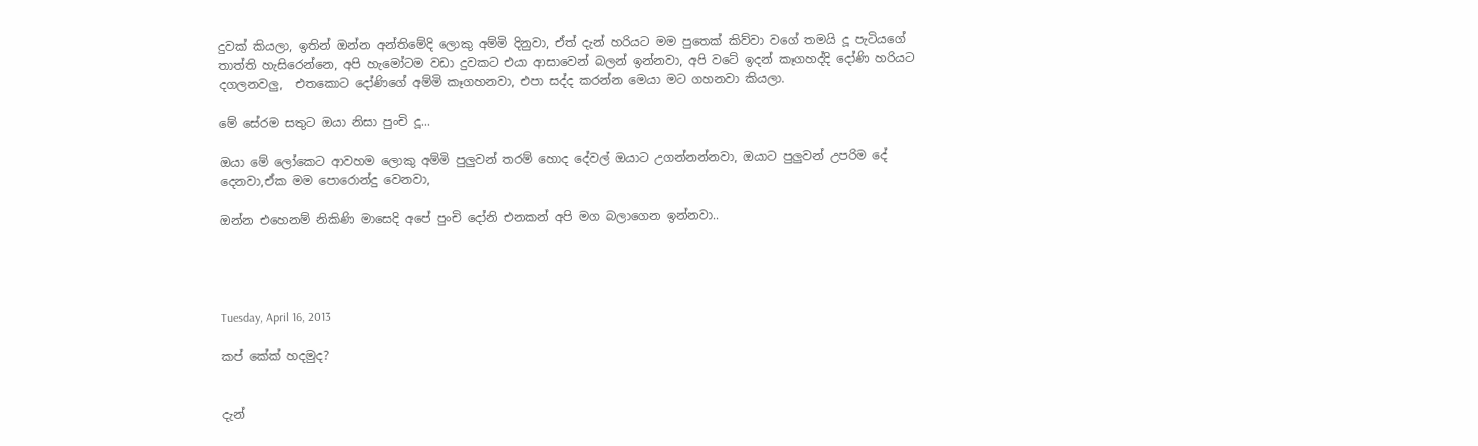දුවක් කියලා, ඉතින් ඔන්න අන්තිමේදි ලොකු අම්මි දිනුවා, ඒත් දැන් හරියට මම පුතෙක් කිව්වා වගේ තමයි දූ පැටියගේ තාත්ති හැසිරෙන්නෙ, අපි හැමෝටම වඩා දුවකට එයා ආසාවෙන් බලන් ඉන්නවා, අපි වටේ ඉදන් කෑගහද්දි දෝණි හරියට දගලනවලු,  එතකොට දෝණිගේ අම්මි කෑගහනවා, එපා සද්ද කරන්න මෙයා මට ගහනවා කියලා.

මේ සේරම සතුට ඔයා නිසා පුංචි දූ...

ඔයා මේ ලෝකෙට ආවහම ලොකු අම්මි පුලුවන් තරම් හොද දේවල් ඔයාට උගන්නන්නවා, ඔයාට පුලුවන් උපරිම දේ දෙනවා,ඒක මම පොරොන්දු වෙනවා,

ඔන්න එහෙනම් නිකිණි මාසෙදි අපේ පුංචි දෝනි එනකන් අපි මග බලාගෙන ඉන්නවා..




Tuesday, April 16, 2013

කප් කේක් හදමුද?


දැන්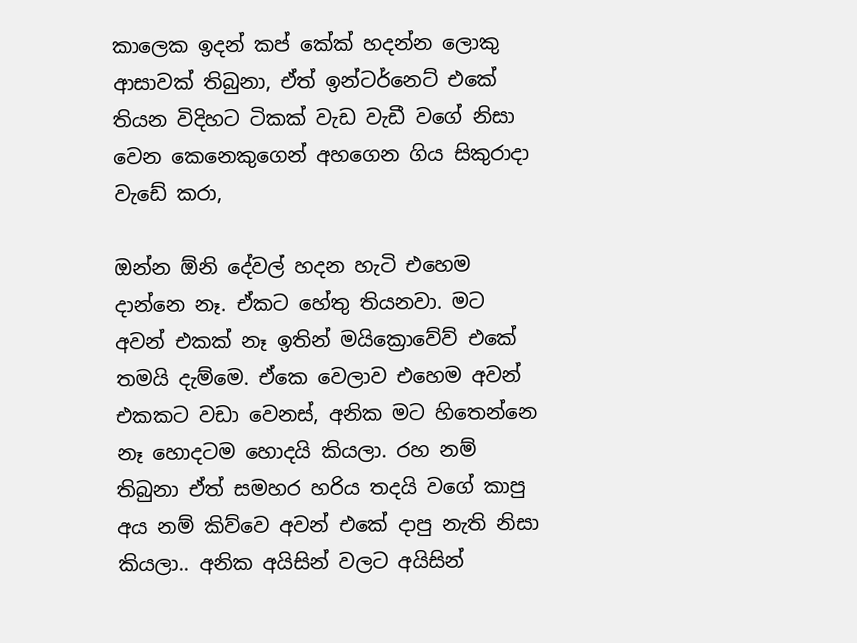කාලෙක ඉදන් කප් කේක් හදන්න ලොකු ආසාවක් තිබුනා, ඒත් ඉන්ටර්නෙට් එකේ තියන විදිහට ටිකක් වැඩ වැඩී වගේ නිසා වෙන කෙනෙකුගෙන් අහගෙන ගිය සිකුරාදා වැඩේ කරා,

ඔන්න ඕනි දේවල් හදන හැටි එහෙම දාන්නෙ නෑ. ඒකට හේතු තියනවා. මට අවන් එකක් නෑ ඉතින් මයික්‍රොවේව් එකේ තමයි දැම්මෙ. ඒකෙ වෙලාව එහෙම අවන් එකකට වඩා වෙනස්, අනික මට හිතෙන්නෙ නෑ හොදටම හොදයි කියලා. රහ නම් තිබුනා ඒත් සමහර හරිය තදයි වගේ කාපු අය නම් කිව්වෙ අවන් එකේ දාපු නැති නිසා කියලා.. අනික අයිසින් වලට අයිසින්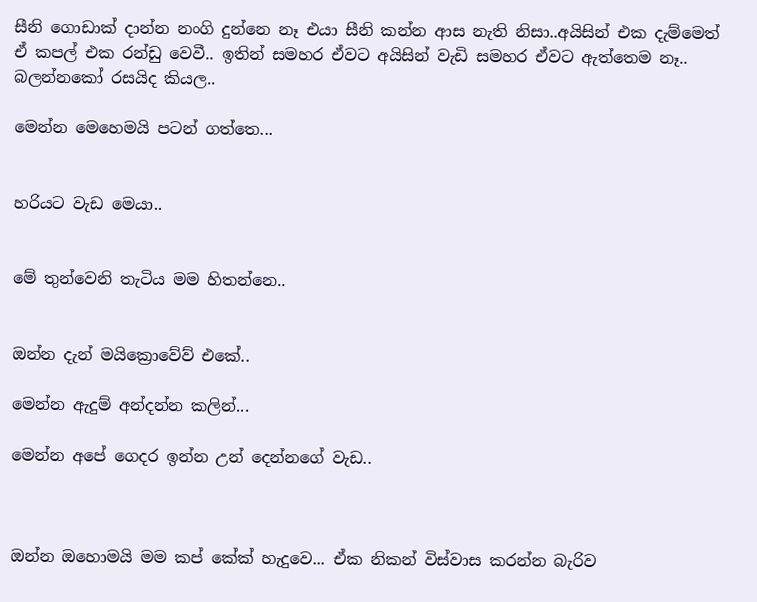සීනි ගොඩාක් දාන්න නංගි දුන්නෙ නෑ එයා සීනි කන්න ආස නැති නිසා..අයිසින් එක දැම්මෙත් ඒ කපල් එක රන්ඩු වෙවී.. ඉතින් සමහර ඒවට අයිසින් වැඩි සමහර ඒවට ඇත්තෙම නෑ.. බලන්නකෝ රසයිද කියල..

මෙන්න මෙහෙමයි පටන් ගත්තෙ...


හරියට වැඩ මෙයා..


මේ තුන්වෙනි තැටිය මම හිතන්නෙ..


ඔන්න දැන් මයික්‍රොවේව් එකේ..

මෙන්න ඇදුම් අන්දන්න කලින්...

මෙන්න අපේ ගෙදර ඉන්න උන් දෙන්නගේ වැඩ..



ඔන්න ඔහොමයි මම කප් කේක් හැදුවෙ... ඒක නිකන් විස්වාස කරන්න බැරිව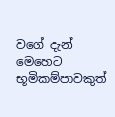වගේ දැන් මෙහෙට භූමිකම්පාවකුත්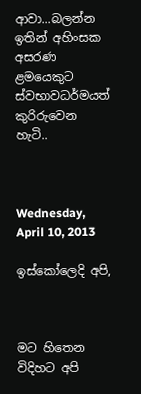ආවා...බලන්න ඉතින් අහිංසක අසරණ ළමයෙකුට ස්වභාවධර්මයත් කුරිරුවෙන හැටි..



Wednesday, April 10, 2013

ඉස්කෝලෙදි අපි,



මට හිතෙන විදිහට අපි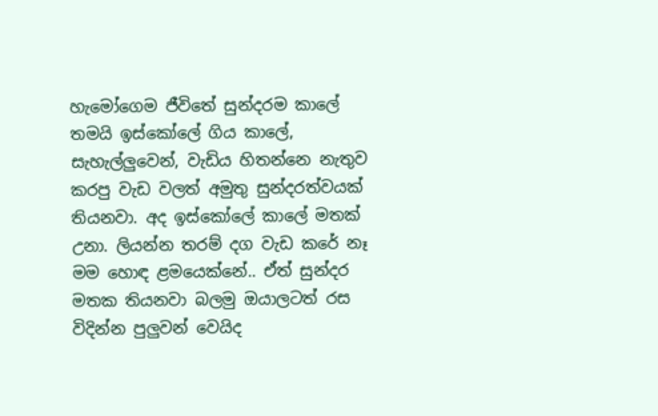හැමෝගෙම ජීවිතේ සුන්දරම කාලේ තමයි ඉස්කෝලේ ගිය කාලේ, සැහැල්ලුවෙන්, වැඩිය හිතන්නෙ නැතුව කරපු වැඩ වලත් අමුතු සුන්දරත්වයක් තියනවා. අද ඉස්කෝලේ කාලේ මතක් උනා. ලියන්න තරම් දග වැඩ කරේ නෑ මම හොඳ ළමයෙක්නේ.. ඒත් සුන්දර මතක තියනවා බලමු ඔයාලටත් රස විදින්න පුලුවන් වෙයිද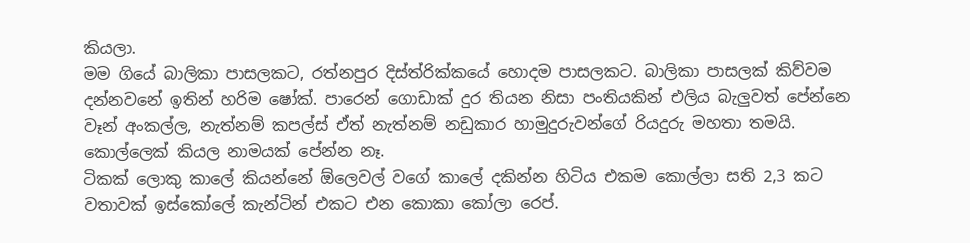කියලා.
මම ගියේ බාලිකා පාසලකට, රත්නපුර දිස්ත්රික්කයේ හොදම පාසලකට. බාලිකා පාසලක් කිව්වම දන්නවනේ ඉතින් හරිම ෂෝක්. පාරෙන් ගොඩාක් දුර තියන නිසා පංතියකින් එලිය බැලුවත් පේන්නෙ වෑන් අංකල්ල, නැත්නම් කපල්ස් ඒත් නැත්නම් නඩුකාර හාමුදුරුවන්ගේ රියදුරු මහතා තමයි. කොල්ලෙක් කියල නාමයක් පේන්න නෑ.
ටිකක් ලොකු කාලේ කියන්නේ ඕලෙවල් වගේ කාලේ දකින්න හිටිය එකම කොල්ලා සති 2,3 කට වතාවක් ඉස්කෝලේ කැන්ටින් එකට එන කොකා කෝලා රෙප්.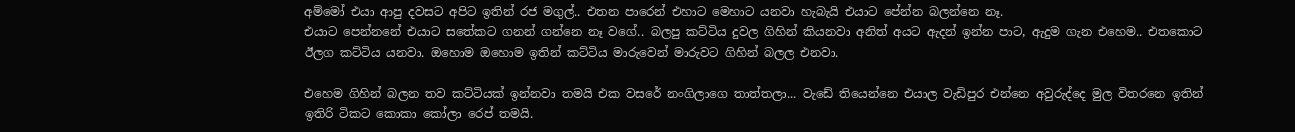අම්මෝ එයා ආපු දවසට අපිට ඉතින් රජ මගුල්.. එතන පාරෙන් එහාට මෙහාට යනවා හැබැයි එයාට පේන්න බලන්නෙ නෑ.
එයාට පෙන්නනේ එයාට සතේකට ගනන් ගන්නෙ නෑ වගේ.. බලපු කට්ටිය දුවල ගිහින් කියනවා අනිත් අයට ඇදන් ඉන්න පාට, ඇදුම ගැන එහෙම.. එතකොට ඊලග කට්ටිය යනවා. ඔහොම ඔහොම ඉතින් කට්ටිය මාරුවෙන් මාරුවට ගිහින් බලල එනවා.

එහෙම ගිහින් බලන තව කට්ටියක් ඉන්නවා තමයි එක වසරේ නංගිලාගෙ තාත්තලා... වැඩේ තියෙන්නෙ එයාල වැඩිපුර එන්නෙ අවුරුද්දෙ මුල විතරනෙ ඉතින් ඉතිරි ටිකට කොකා කෝලා රෙප් තමයි.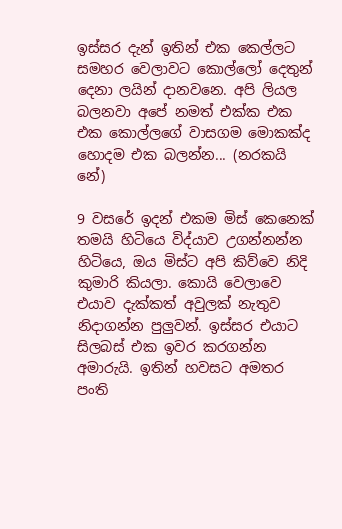ඉස්සර දැන් ඉතින් එක කෙල්ලට සමහර වෙලාවට කොල්ලෝ දෙතුන් දෙනා ලයින් දානවනෙ. අපි ලියල බලනවා අපේ නමත් එක්ක එක එක කොල්ලගේ වාසගම මොකක්ද හොදම එක බලන්න... (නරකයි නේ)

9 වසරේ ඉදන් එකම මිස් කෙනෙක් තමයි හිටියෙ විද්යාව උගන්නන්න හිටියෙ, ඔය මිස්ට අපි කිව්වෙ නිදි කුමාරි කියලා. කොයි වෙලාවෙ එයාව දැක්කත් අවුලක් නැතුව නිදාගන්න පුලුවන්. ඉස්සර එයාට සිලබස් එක ඉවර කරගන්න අමාරුයි. ඉතින් හවසට අමතර පංති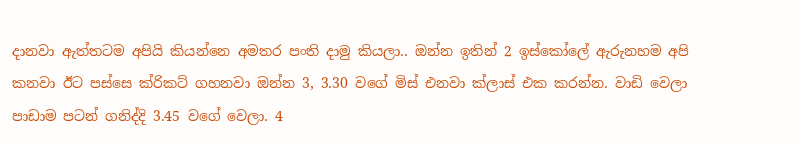දානවා ඇත්තටම අපියි කියන්නෙ අමතර පංති දාමු කියලා.. ඔන්න ඉතින් 2 ඉස්කෝලේ ඇරුනහම අපි කනවා ඊට පස්සෙ ක්රිකට් ගහනවා ඔන්න 3, 3.30 වගේ මිස් එනවා ක්ලාස් එක කරන්න. වාඩි වෙලා පාඩාම පටන් ගනිද්දි 3.45 වගේ වෙලා. 4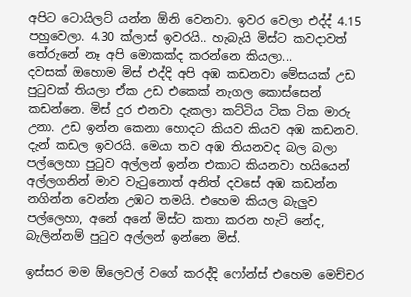අපිට ටොයිලට් යන්න ඕනි වෙනවා. ඉවර වෙලා එද්ද් 4.15 පහුවෙලා. 4.30 ක්ලාස් ඉවරයි.. හැබැයි මිස්ට කවදාවත් තේරුනේ නෑ අපි මොකක්ද කරන්නෙ කියලා...
දවසක් ඔහොම මිස් එද්දි අපි අඹ කඩනවා මේසයක් උඩ පුටුවක් තියලා ඒක උඩ එකෙක් නැගල කොස්සෙන් කඩන්නෙ. මිස් දුර එනවා දැකලා කට්ටිය ටික ටික මාරු උනා. උඩ ඉන්න කෙනා හොදට කියව කියව අඹ කඩනව. දැන් කඩල ඉවරයි. මෙයා තව අඹ තියනවද බල බලා පල්ලෙහා පුටුව අල්ලන් ඉන්න එකාට කියනවා හයියෙන් අල්ලගනින් මාව වැටුනොත් අනිත් දවසේ අඹ කඩන්න නගින්න වෙන්න උඹට තමයි. එහෙම කියල බැලුව පල්ලෙහා, අනේ අනේ මිස්ට කතා කරන හැටි නේද, බැලින්නම් පුටුව අල්ලන් ඉන්නෙ මිස්.

ඉස්සර මම ඕලෙවල් වගේ කරද්දි ෆෝන්ස් එහෙම මෙච්චර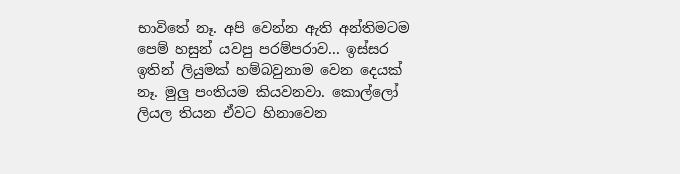භාවිතේ නෑ. අපි වෙන්න ඇති අන්තිමටම පෙම් හසුන් යවපු පරම්පරාව... ඉස්සර ඉතින් ලියුමක් හම්බවුනාම වෙන දෙයක් නෑ. මුලු පංතියම කියවනවා. කොල්ලෝ ලියල තියන ඒවට හිනාවෙන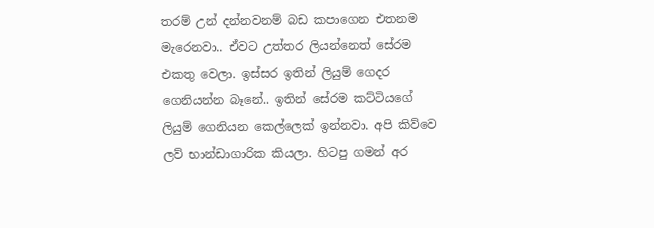තරම් උන් දන්නවනම් බඩ කපාගෙන එතනම මැරෙනවා.. ඒවට උත්තර ලියන්නෙත් සේරම එකතු වෙලා. ඉස්සර ඉතින් ලියුම් ගෙදර ගෙනියන්න බෑනේ.. ඉතින් සේරම කට්ටියගේ ලියුම් ගෙනියන කෙල්ලෙක් ඉන්නවා. අපි කිව්වෙ ලව් භාන්ඩාගාරික කියලා. හිටපු ගමන් අර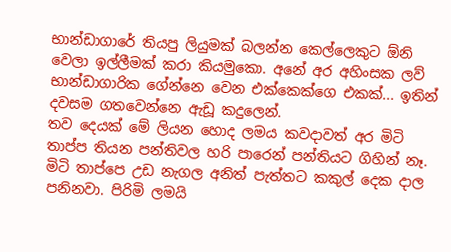භාන්ඩාගාරේ තියපු ලියුමක් බලන්න කෙල්ලෙකුට ඕනි වෙලා ඉල්ලීමක් කරා කියමුකො. අනේ අර අහිංසක ලව් භාන්ඩාගාරික ගේන්නෙ වෙන එක්කෙක්ගෙ එකක්... ඉතින් දවසම ගතවෙන්නෙ ඇඩූ කදුලෙන්.
තව දෙයක් මේ ලියන හොද ලමය කවදාවත් අර මිටි තාප්ප තියන පන්තිවල හරි පාරෙන් පන්තියට ගිහින් නෑ. මිටි තාප්පෙ උඩ නැගල අනිත් පැත්තට කකුල් දෙක දාල පනිනවා. පිරිමි ලමයි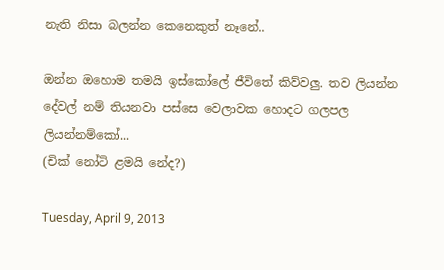නැති නිසා බලන්න කෙනෙකුත් නෑනේ..

ඔන්න ඔහොම තමයි ඉස්කෝලේ ජීවිතේ කිව්වලු. තව ලියන්න දේවල් නම් තියනවා පස්සෙ වෙලාවක හොදට ගලපල ලියන්නම්කෝ...
(චික් නෝටි ළමයි නේද?)

Tuesday, April 9, 2013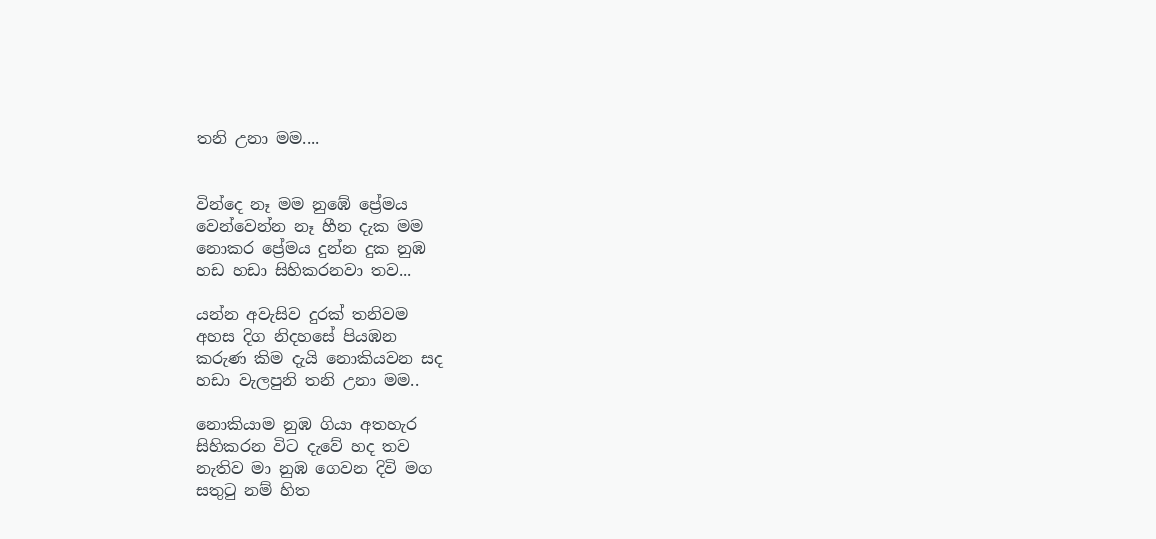තනි උනා මම....


වින්දෙ නෑ මම නුඹේ ප්‍රේමය
වෙන්වෙන්න නෑ හීන දැක මම
නොකර ප්‍රේමය දුන්න දුක නුඹ
හඩ හඩා සිහිකරනවා තව...

යන්න අවැසිව දුරක් තනිවම
අහස දිග නිදහසේ පියඹන
කරුණ කිම දැයි නොකියවන සද
හඩා වැලපුනි තනි උනා මම..

නොකියාම නුඹ ගියා අතහැර
සිහිකරන විට දැවේ හද තව
නැතිව මා නුඹ ගෙවන දිවි මග
සතුටු නම් හිත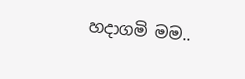හදාගමි මම..